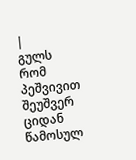|
გულს რომ პეშვივით შეუშვერ ციდან წამოსულ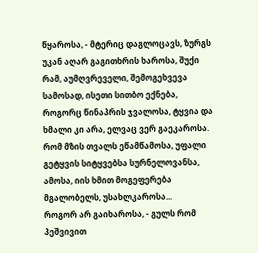წყაროსა, - მტერიც დაგლოცავს, ზურგს უკან აღარ გაგითხრის ხაროსა, შუქი რამ, აუმღვრეველი, შემოგეხვევა სამოსად, ისეთი სითბო ექნება, როგორც წინაპრის ჯვალოსა, ტყვია და ხმალი კი არა, ელვაც ვერ გაეკაროსა.
რომ მზის თვალს ეწამწამოსა, უფალი გეტყვის სიტყვებსა სურნელოვანსა, ამოსა, იის ხმით მოგეფერება მგალობელს, უსახლკაროსა...
როგორ არ გაიხაროსა, - გულს რომ პეშვივით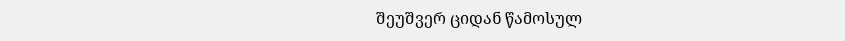შეუშვერ ციდან წამოსულ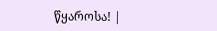წყაროსა! |